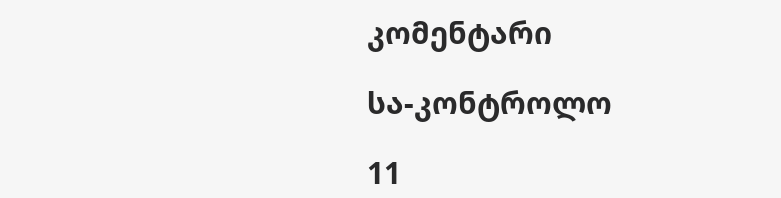კომენტარი

სა-კონტროლო

11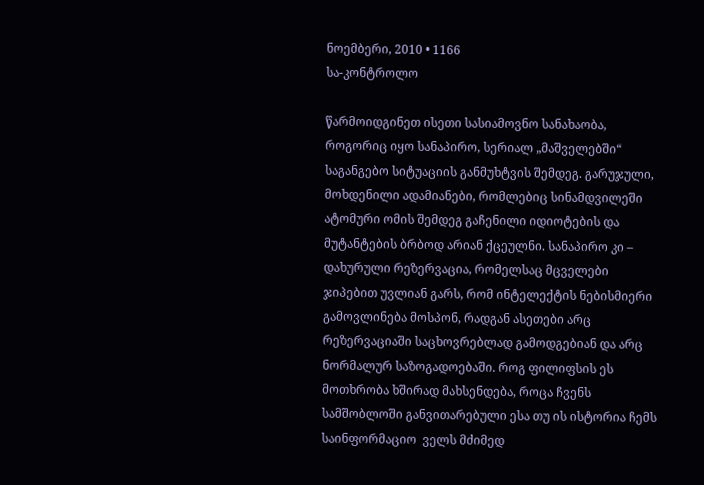ნოემბერი, 2010 • 1166
სა-კონტროლო

წარმოიდგინეთ ისეთი სასიამოვნო სანახაობა, როგორიც იყო სანაპირო, სერიალ „მაშველებში“ საგანგებო სიტუაციის განმუხტვის შემდეგ. გარუჯული, მოხდენილი ადამიანები, რომლებიც სინამდვილეში ატომური ომის შემდეგ გაჩენილი იდიოტების და მუტანტების ბრბოდ არიან ქცეულნი. სანაპირო კი – დახურული რეზერვაცია, რომელსაც მცველები ჯიპებით უვლიან გარს, რომ ინტელექტის ნებისმიერი გამოვლინება მოსპონ, რადგან ასეთები არც რეზერვაციაში საცხოვრებლად გამოდგებიან და არც ნორმალურ საზოგადოებაში. როგ ფილიფსის ეს მოთხრობა ხშირად მახსენდება, როცა ჩვენს სამშობლოში განვითარებული ესა თუ ის ისტორია ჩემს საინფორმაციო  ველს მძიმედ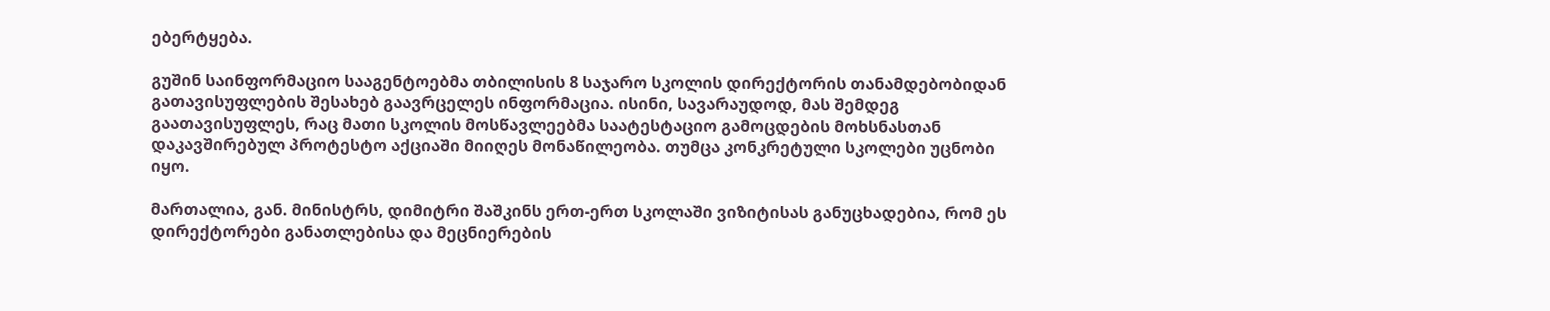ებერტყება.

გუშინ საინფორმაციო სააგენტოებმა თბილისის 8 საჯარო სკოლის დირექტორის თანამდებობიდან გათავისუფლების შესახებ გაავრცელეს ინფორმაცია. ისინი, სავარაუდოდ, მას შემდეგ გაათავისუფლეს, რაც მათი სკოლის მოსწავლეებმა საატესტაციო გამოცდების მოხსნასთან დაკავშირებულ პროტესტო აქციაში მიიღეს მონაწილეობა. თუმცა კონკრეტული სკოლები უცნობი იყო.

მართალია, გან. მინისტრს, დიმიტრი შაშკინს ერთ-ერთ სკოლაში ვიზიტისას განუცხადებია, რომ ეს დირექტორები განათლებისა და მეცნიერების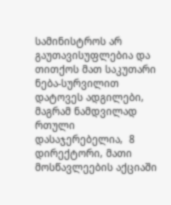სამინისტროს არ გაუთავისუფლებია და თითქოს მათ საკუთარი ნება-სურვილით დატოვეს ადგილები, მაგრამ ნამდვილად რთული დასაჯერებელია,  8 დირექტორი, მათი მოსწავლეების აქციაში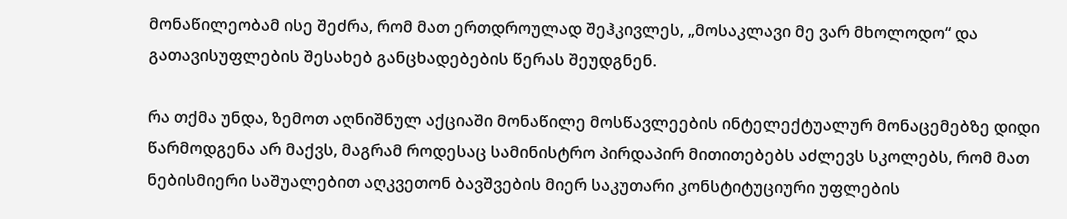მონაწილეობამ ისე შეძრა, რომ მათ ერთდროულად შეჰკივლეს, „მოსაკლავი მე ვარ მხოლოდო“ და გათავისუფლების შესახებ განცხადებების წერას შეუდგნენ.

რა თქმა უნდა, ზემოთ აღნიშნულ აქციაში მონაწილე მოსწავლეების ინტელექტუალურ მონაცემებზე დიდი წარმოდგენა არ მაქვს, მაგრამ როდესაც სამინისტრო პირდაპირ მითითებებს აძლევს სკოლებს, რომ მათ ნებისმიერი საშუალებით აღკვეთონ ბავშვების მიერ საკუთარი კონსტიტუციური უფლების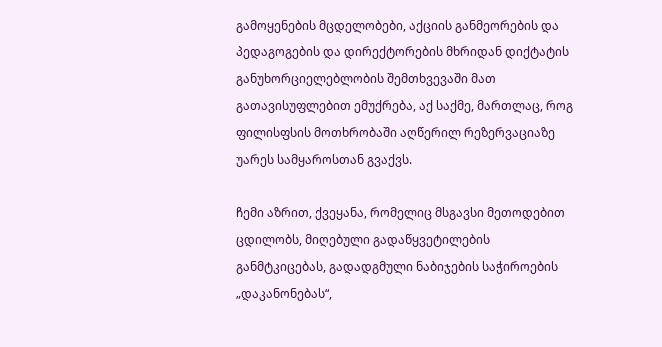გამოყენების მცდელობები, აქციის განმეორების და პედაგოგების და დირექტორების მხრიდან დიქტატის განუხორციელებლობის შემთხვევაში მათ გათავისუფლებით ემუქრება, აქ საქმე, მართლაც, როგ ფილისფსის მოთხრობაში აღწერილ რეზერვაციაზე უარეს სამყაროსთან გვაქვს.

ჩემი აზრით, ქვეყანა, რომელიც მსგავსი მეთოდებით ცდილობს, მიღებული გადაწყვეტილების განმტკიცებას, გადადგმული ნაბიჯების საჭიროების „დაკანონებას“,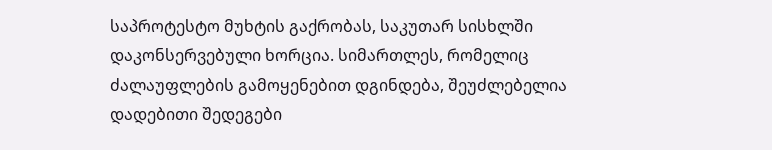საპროტესტო მუხტის გაქრობას, საკუთარ სისხლში დაკონსერვებული ხორცია. სიმართლეს, რომელიც ძალაუფლების გამოყენებით დგინდება, შეუძლებელია დადებითი შედეგები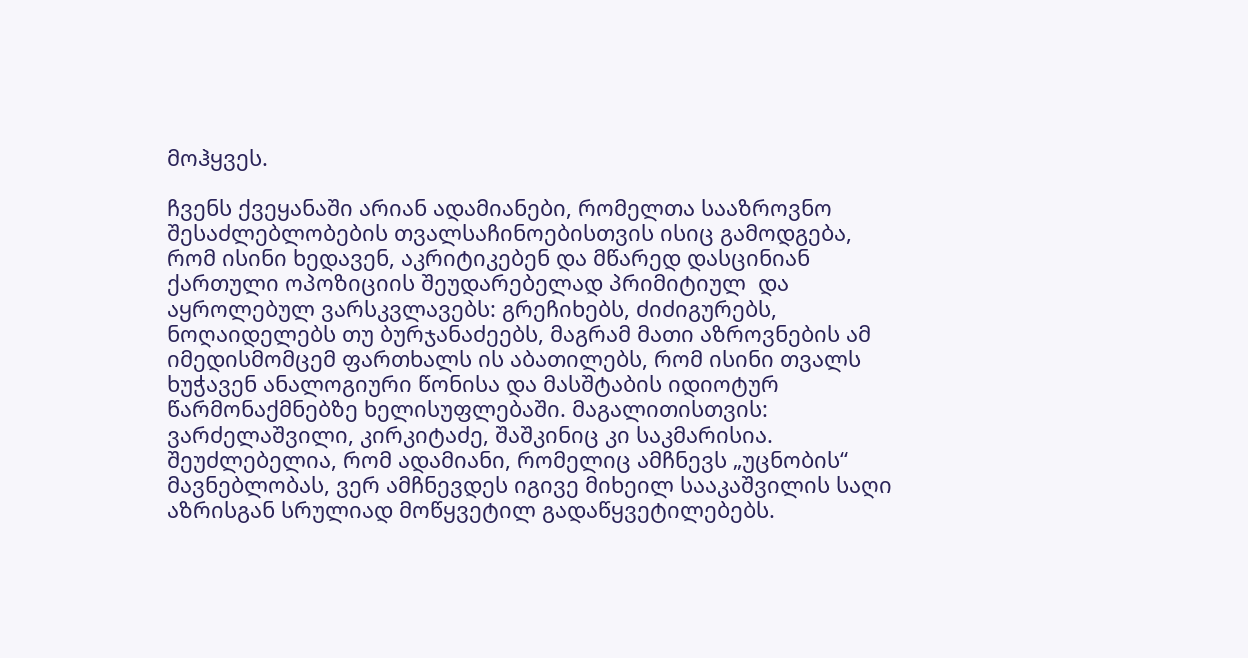მოჰყვეს.

ჩვენს ქვეყანაში არიან ადამიანები, რომელთა სააზროვნო შესაძლებლობების თვალსაჩინოებისთვის ისიც გამოდგება, რომ ისინი ხედავენ, აკრიტიკებენ და მწარედ დასცინიან ქართული ოპოზიციის შეუდარებელად პრიმიტიულ  და აყროლებულ ვარსკვლავებს: გრეჩიხებს, ძიძიგურებს, ნოღაიდელებს თუ ბურჯანაძეებს, მაგრამ მათი აზროვნების ამ იმედისმომცემ ფართხალს ის აბათილებს, რომ ისინი თვალს ხუჭავენ ანალოგიური წონისა და მასშტაბის იდიოტურ წარმონაქმნებზე ხელისუფლებაში. მაგალითისთვის: ვარძელაშვილი, კირკიტაძე, შაშკინიც კი საკმარისია. შეუძლებელია, რომ ადამიანი, რომელიც ამჩნევს „უცნობის“ მავნებლობას, ვერ ამჩნევდეს იგივე მიხეილ სააკაშვილის საღი აზრისგან სრულიად მოწყვეტილ გადაწყვეტილებებს.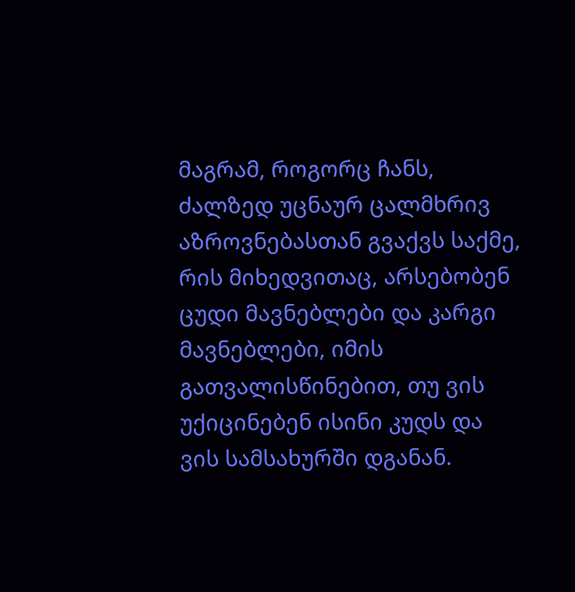მაგრამ, როგორც ჩანს, ძალზედ უცნაურ ცალმხრივ აზროვნებასთან გვაქვს საქმე, რის მიხედვითაც, არსებობენ ცუდი მავნებლები და კარგი მავნებლები, იმის გათვალისწინებით, თუ ვის უქიცინებენ ისინი კუდს და ვის სამსახურში დგანან.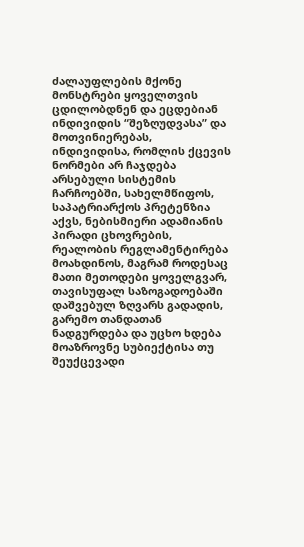ძალაუფლების მქონე მონსტრები ყოველთვის ცდილობდნენ და ეცდებიან ინდივიდის “შეზღუდვასა” და მოთვინიერებას, ინდივიდისა, რომლის ქცევის ნორმები არ ჩაჯდება არსებული სისტემის ჩარჩოებში, სახელმწიფოს, საპატრიარქოს პრეტენზია აქვს, ნებისმიერი ადამიანის პირადი ცხოვრების, რეალობის რეგლამენტირება მოახდინოს, მაგრამ როდესაც მათი მეთოდები ყოველგვარ, თავისუფალ საზოგადოებაში დაშვებულ ზღვარს გადადის, გარემო თანდათან ნადგურდება და უცხო ხდება მოაზროვნე სუბიექტისა თუ შეუქცევადი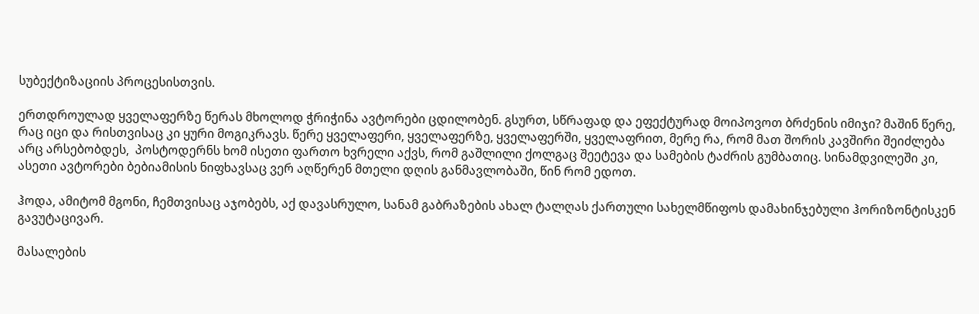სუბექტიზაციის პროცესისთვის.

ერთდროულად ყველაფერზე წერას მხოლოდ ჭრიჭინა ავტორები ცდილობენ. გსურთ, სწრაფად და ეფექტურად მოიპოვოთ ბრძენის იმიჯი? მაშინ წერე, რაც იცი და რისთვისაც კი ყური მოგიკრავს. წერე ყველაფერი, ყველაფერზე, ყველაფერში, ყველაფრით, მერე რა, რომ მათ შორის კავშირი შეიძლება არც არსებობდეს,  პოსტოდერნს ხომ ისეთი ფართო ხვრელი აქვს, რომ გაშლილი ქოლგაც შეეტევა და სამების ტაძრის გუმბათიც. სინამდვილეში კი, ასეთი ავტორები ბებიამისის ნიფხავსაც ვერ აღწერენ მთელი დღის განმავლობაში, წინ რომ ედოთ.

ჰოდა, ამიტომ მგონი, ჩემთვისაც აჯობებს, აქ დავასრულო, სანამ გაბრაზების ახალ ტალღას ქართული სახელმწიფოს დამახინჯებული ჰორიზონტისკენ გავუტაცივარ.

მასალების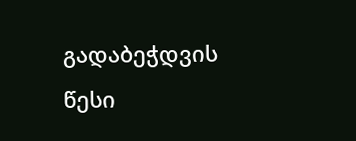გადაბეჭდვის წესი